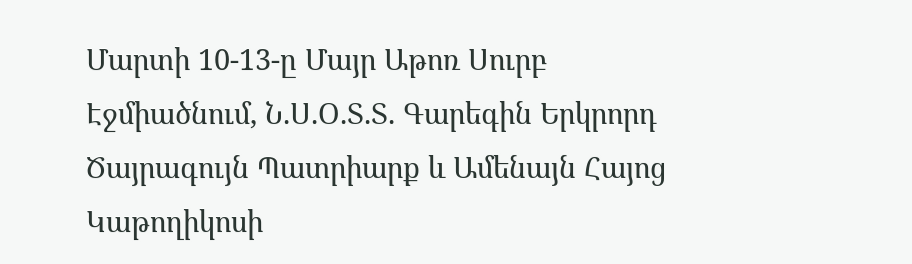Մարտի 10-13-ը Մայր Աթոռ Սուրբ Էջմիածնում, Ն.Ս.Օ.Տ.Տ. Գարեգին Երկրորդ Ծայրագույն Պատրիարք և Ամենայն Հայոց Կաթողիկոսի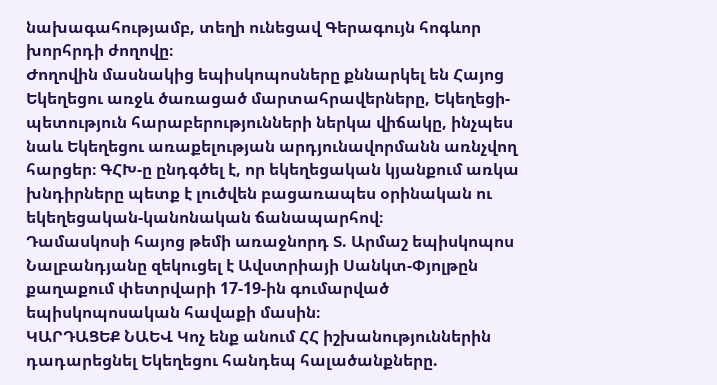նախագահությամբ, տեղի ունեցավ Գերագույն հոգևոր խորհրդի ժողովը։
Ժողովին մասնակից եպիսկոպոսները քննարկել են Հայոց Եկեղեցու առջև ծառացած մարտահրավերները, Եկեղեցի-պետություն հարաբերությունների ներկա վիճակը, ինչպես նաև Եկեղեցու առաքելության արդյունավորմանն առնչվող հարցեր։ ԳՀԽ-ը ընդգծել է, որ եկեղեցական կյանքում առկա խնդիրները պետք է լուծվեն բացառապես օրինական ու եկեղեցական-կանոնական ճանապարհով։
Դամասկոսի հայոց թեմի առաջնորդ Տ. Արմաշ եպիսկոպոս Նալբանդյանը զեկուցել է Ավստրիայի Սանկտ-Փյոլթըն քաղաքում փետրվարի 17-19-ին գումարված եպիսկոպոսական հավաքի մասին։
ԿԱՐԴԱՑԵՔ ՆԱԵՎ Կոչ ենք անում ՀՀ իշխանություններին դադարեցնել Եկեղեցու հանդեպ հալածանքները.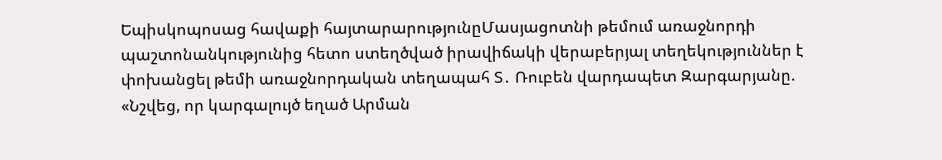Եպիսկոպոսաց հավաքի հայտարարությունըՄասյացոտնի թեմում առաջնորդի պաշտոնանկությունից հետո ստեղծված իրավիճակի վերաբերյալ տեղեկություններ է փոխանցել թեմի առաջնորդական տեղապահ Տ․ Ռուբեն վարդապետ Զարգարյանը. «Նշվեց, որ կարգալույծ եղած Արման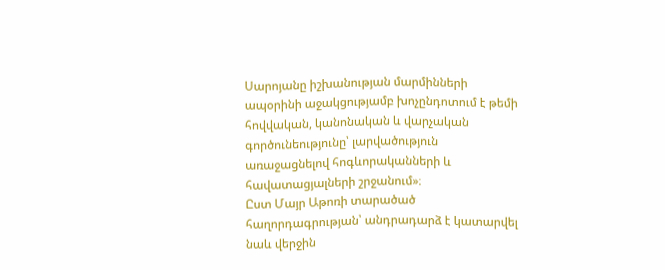Սարոյանը իշխանության մարմինների ապօրինի աջակցությամբ խոչընդոտում է թեմի հովվական, կանոնական և վարչական գործունեությունը՝ լարվածություն առաջացնելով հոգևորականների և հավատացյալների շրջանում»։
Ըստ Մայր Աթոռի տարածած հաղորդագրության՝ անդրադարձ է կատարվել նաև վերջին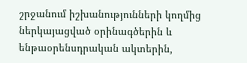շրջանում իշխանությունների կողմից ներկայացված օրինագծերին և ենթաօրենսդրական ակտերին,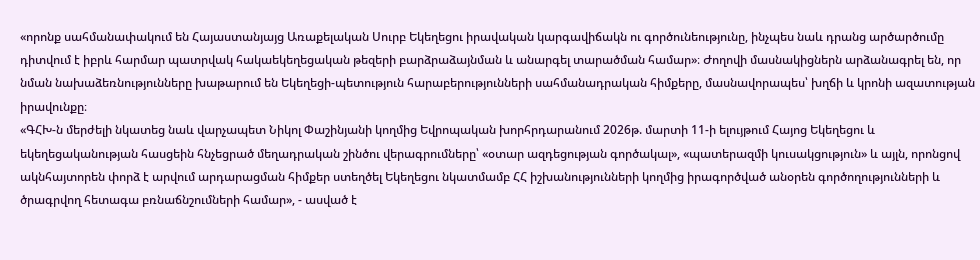«որոնք սահմանափակում են Հայաստանյայց Առաքելական Սուրբ Եկեղեցու իրավական կարգավիճակն ու գործունեությունը, ինչպես նաև դրանց արծարծումը դիտվում է իբրև հարմար պատրվակ հակաեկեղեցական թեզերի բարձրաձայնման և անարգել տարածման համար»։ Ժողովի մասնակիցներն արձանագրել են, որ նման նախաձեռնությունները խաթարում են Եկեղեցի-պետություն հարաբերությունների սահմանադրական հիմքերը, մասնավորապես՝ խղճի և կրոնի ազատության իրավունքը։
«ԳՀԽ-ն մերժելի նկատեց նաև վարչապետ Նիկոլ Փաշինյանի կողմից Եվրոպական խորհրդարանում 2026թ. մարտի 11-ի ելույթում Հայոց Եկեղեցու և եկեղեցականության հասցեին հնչեցրած մեղադրական շինծու վերագրումները՝ «օտար ազդեցության գործակալ», «պատերազմի կուսակցություն» և այլն, որոնցով ակնհայտորեն փորձ է արվում արդարացման հիմքեր ստեղծել Եկեղեցու նկատմամբ ՀՀ իշխանությունների կողմից իրագործված անօրեն գործողությունների և ծրագրվող հետագա բռնաճնշումների համար», - ասված է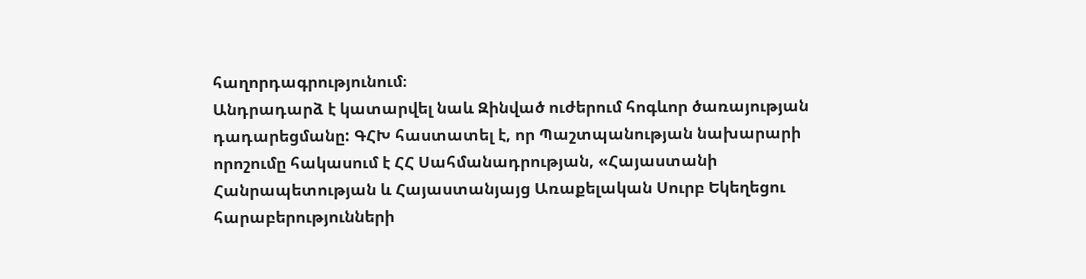հաղորդագրությունում։
Անդրադարձ է կատարվել նաև Զինված ուժերում հոգևոր ծառայության դադարեցմանը: ԳՀԽ հաստատել է, որ Պաշտպանության նախարարի որոշումը հակասում է ՀՀ Սահմանադրության, «Հայաստանի Հանրապետության և Հայաստանյայց Առաքելական Սուրբ Եկեղեցու հարաբերությունների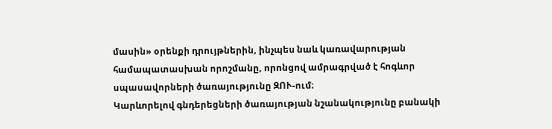մասին» օրենքի դրույթներին, ինչպես նաև կառավարության համապատասխան որոշմանը, որոնցով ամրագրված է հոգևոր սպասավորների ծառայությունը ԶՈՒ-ում։
Կարևորելով գնդերեցների ծառայության նշանակությունը բանակի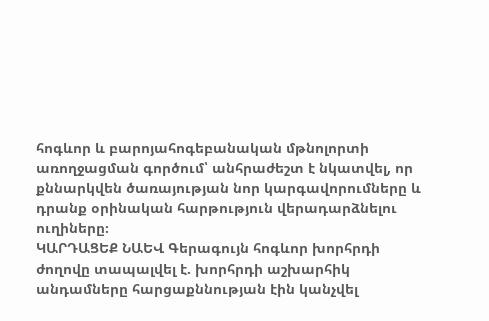հոգևոր և բարոյահոգեբանական մթնոլորտի առողջացման գործում՝ անհրաժեշտ է նկատվել, որ քննարկվեն ծառայության նոր կարգավորումները և դրանք օրինական հարթություն վերադարձնելու ուղիները։
ԿԱՐԴԱՑԵՔ ՆԱԵՎ Գերագույն հոգևոր խորհրդի ժողովը տապալվել է. խորհրդի աշխարհիկ անդամները հարցաքննության էին կանչվել